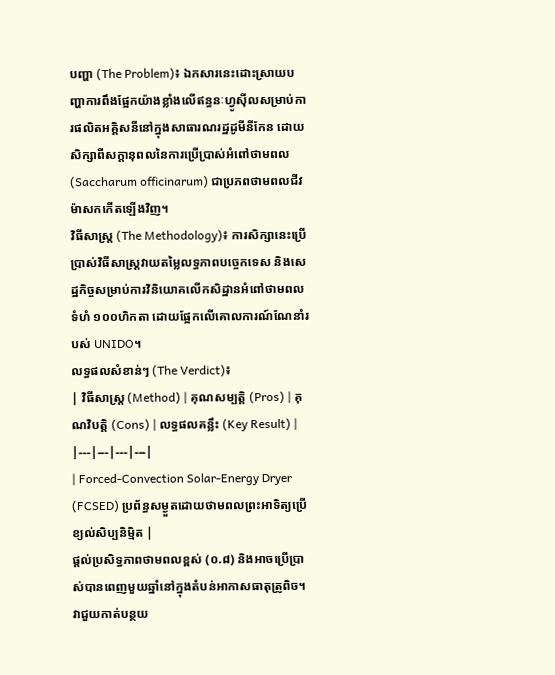បញ្ហា (The Problem)៖ ឯកសារនេះដោះស្រាយបញ្ហាការពឹងផ្អែកយ៉ាងខ្លាំងលើឥន្ធនៈហ្វូស៊ីលសម្រាប់ការផលិតអគ្គិសនីនៅក្នុងសាធារណរដ្ឋដូមីនីកែន ដោយសិក្សាពីសក្តានុពលនៃការប្រើប្រាស់អំពៅថាមពល (Saccharum officinarum) ជាប្រភពថាមពលជីវម៉ាសកកើតឡើងវិញ។
វិធីសាស្ត្រ (The Methodology)៖ ការសិក្សានេះប្រើប្រាស់វិធីសាស្ត្រវាយតម្លៃលទ្ធភាពបច្ចេកទេស និងសេដ្ឋកិច្ចសម្រាប់ការវិនិយោគលើកសិដ្ឋានអំពៅថាមពលទំហំ ១០០ហិកតា ដោយផ្អែកលើគោលការណ៍ណែនាំរបស់ UNIDO។
លទ្ធផលសំខាន់ៗ (The Verdict)៖
| វិធីសាស្ត្រ (Method) | គុណសម្បត្តិ (Pros) | គុណវិបត្តិ (Cons) | លទ្ធផលគន្លឹះ (Key Result) |
|---|---|---|---|
| Forced-Convection Solar-Energy Dryer (FCSED) ប្រព័ន្ធសម្ងួតដោយថាមពលព្រះអាទិត្យប្រើខ្យល់សិប្បនិម្មិត |
ផ្តល់ប្រសិទ្ធភាពថាមពលខ្ពស់ (០.៨) និងអាចប្រើប្រាស់បានពេញមួយឆ្នាំនៅក្នុងតំបន់អាកាសធាតុត្រូពិច។ វាជួយកាត់បន្ថយ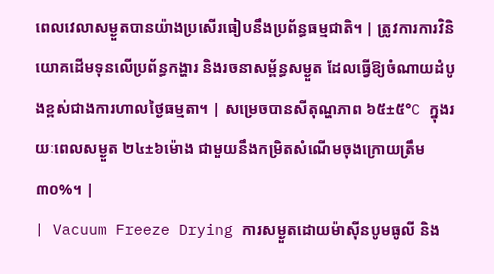ពេលវេលាសម្ងួតបានយ៉ាងប្រសើរធៀបនឹងប្រព័ន្ធធម្មជាតិ។ | ត្រូវការការវិនិយោគដើមទុនលើប្រព័ន្ធកង្ហារ និងរចនាសម្ព័ន្ធសម្ងួត ដែលធ្វើឱ្យចំណាយដំបូងខ្ពស់ជាងការហាលថ្ងៃធម្មតា។ | សម្រេចបានសីតុណ្ហភាព ៦៥±៥°C ក្នុងរយៈពេលសម្ងួត ២៤±៦ម៉ោង ជាមួយនឹងកម្រិតសំណើមចុងក្រោយត្រឹម ៣០%។ |
| Vacuum Freeze Drying ការសម្ងួតដោយម៉ាស៊ីនបូមធូលី និង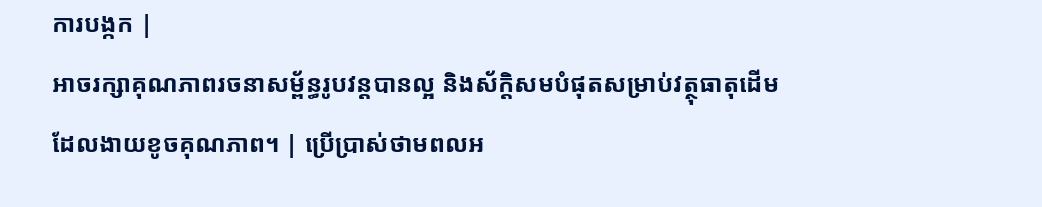ការបង្កក |
អាចរក្សាគុណភាពរចនាសម្ព័ន្ធរូបវន្តបានល្អ និងស័ក្តិសមបំផុតសម្រាប់វត្ថុធាតុដើមដែលងាយខូចគុណភាព។ | ប្រើប្រាស់ថាមពលអ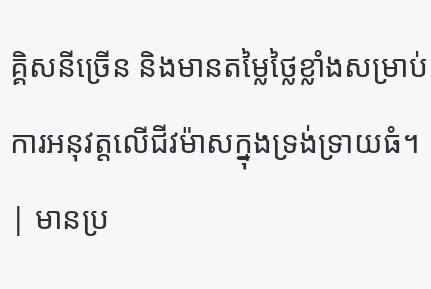គ្គិសនីច្រើន និងមានតម្លៃថ្លៃខ្លាំងសម្រាប់ការអនុវត្តលើជីវម៉ាសក្នុងទ្រង់ទ្រាយធំ។ | មានប្រ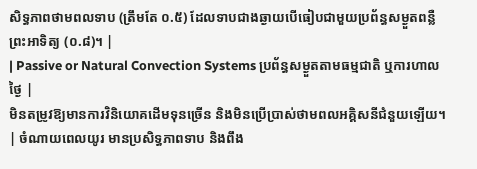សិទ្ធភាពថាមពលទាប (ត្រឹមតែ ០.៥) ដែលទាបជាងឆ្ងាយបើធៀបជាមួយប្រព័ន្ធសម្ងួតពន្លឺព្រះអាទិត្យ (០.៨)។ |
| Passive or Natural Convection Systems ប្រព័ន្ធសម្ងួតតាមធម្មជាតិ ឬការហាលថ្ងៃ |
មិនតម្រូវឱ្យមានការវិនិយោគដើមទុនច្រើន និងមិនប្រើប្រាស់ថាមពលអគ្គិសនីជំនួយឡើយ។ | ចំណាយពេលយូរ មានប្រសិទ្ធភាពទាប និងពឹង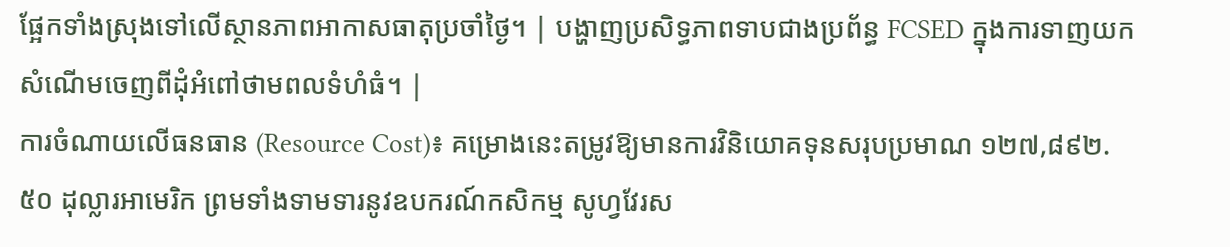ផ្អែកទាំងស្រុងទៅលើស្ថានភាពអាកាសធាតុប្រចាំថ្ងៃ។ | បង្ហាញប្រសិទ្ធភាពទាបជាងប្រព័ន្ធ FCSED ក្នុងការទាញយកសំណើមចេញពីដុំអំពៅថាមពលទំហំធំ។ |
ការចំណាយលើធនធាន (Resource Cost)៖ គម្រោងនេះតម្រូវឱ្យមានការវិនិយោគទុនសរុបប្រមាណ ១២៧,៨៩២.៥០ ដុល្លារអាមេរិក ព្រមទាំងទាមទារនូវឧបករណ៍កសិកម្ម សូហ្វវែរស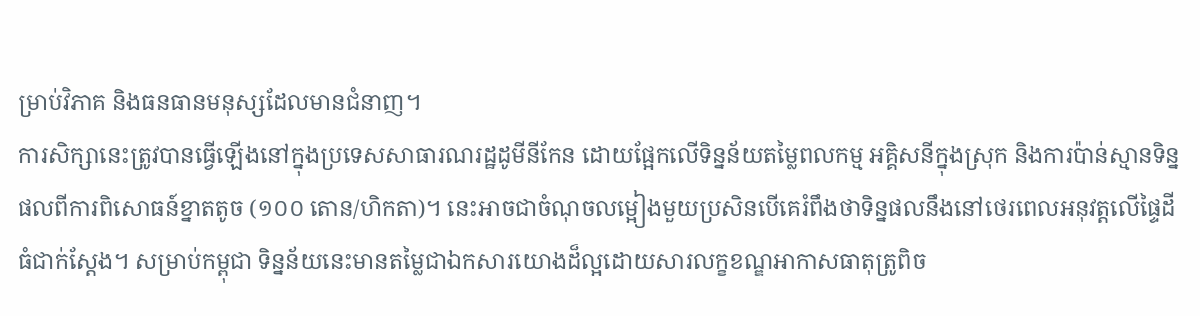ម្រាប់វិភាគ និងធនធានមនុស្សដែលមានជំនាញ។
ការសិក្សានេះត្រូវបានធ្វើឡើងនៅក្នុងប្រទេសសាធារណរដ្ឋដូមីនីកែន ដោយផ្អែកលើទិន្នន័យតម្លៃពលកម្ម អគ្គិសនីក្នុងស្រុក និងការប៉ាន់ស្មានទិន្នផលពីការពិសោធន៍ខ្នាតតូច (១០០ តោន/ហិកតា)។ នេះអាចជាចំណុចលម្អៀងមួយប្រសិនបើគេរំពឹងថាទិន្នផលនឹងនៅថេរពេលអនុវត្តលើផ្ទៃដីធំជាក់ស្តែង។ សម្រាប់កម្ពុជា ទិន្នន័យនេះមានតម្លៃជាឯកសារយោងដ៏ល្អដោយសារលក្ខខណ្ឌអាកាសធាតុត្រូពិច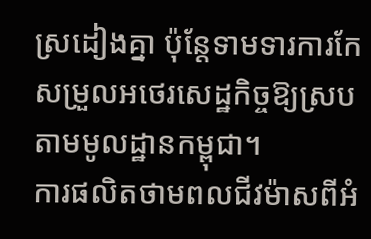ស្រដៀងគ្នា ប៉ុន្តែទាមទារការកែសម្រួលអថេរសេដ្ឋកិច្ចឱ្យស្របតាមមូលដ្ឋានកម្ពុជា។
ការផលិតថាមពលជីវម៉ាសពីអំ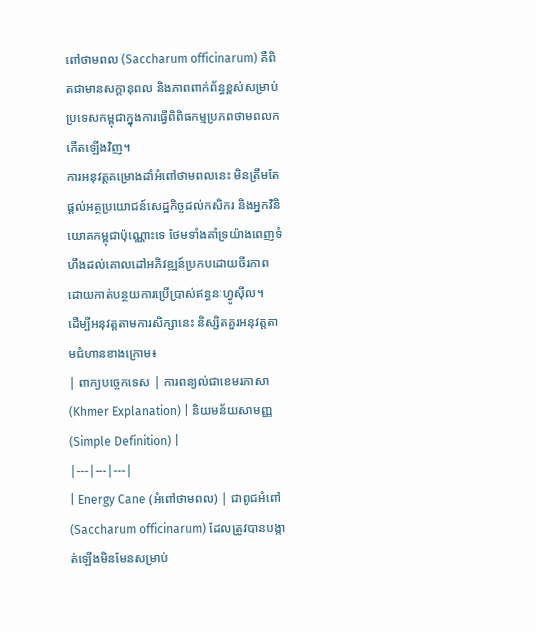ពៅថាមពល (Saccharum officinarum) គឺពិតជាមានសក្តានុពល និងភាពពាក់ព័ន្ធខ្ពស់សម្រាប់ប្រទេសកម្ពុជាក្នុងការធ្វើពិពិធកម្មប្រភពថាមពលកកើតឡើងវិញ។
ការអនុវត្តគម្រោងដាំអំពៅថាមពលនេះ មិនត្រឹមតែផ្តល់អត្ថប្រយោជន៍សេដ្ឋកិច្ចដល់កសិករ និងអ្នកវិនិយោគកម្ពុជាប៉ុណ្ណោះទេ ថែមទាំងគាំទ្រយ៉ាងពេញទំហឹងដល់គោលដៅអភិវឌ្ឍន៍ប្រកបដោយចីរភាពដោយកាត់បន្ថយការប្រើប្រាស់ឥន្ធនៈហ្វូស៊ីល។
ដើម្បីអនុវត្តតាមការសិក្សានេះ និស្សិតគួរអនុវត្តតាមជំហានខាងក្រោម៖
| ពាក្យបច្ចេកទេស | ការពន្យល់ជាខេមរភាសា (Khmer Explanation) | និយមន័យសាមញ្ញ (Simple Definition) |
|---|---|---|
| Energy Cane (អំពៅថាមពល) | ជាពូជអំពៅ (Saccharum officinarum) ដែលត្រូវបានបង្កាត់ឡើងមិនមែនសម្រាប់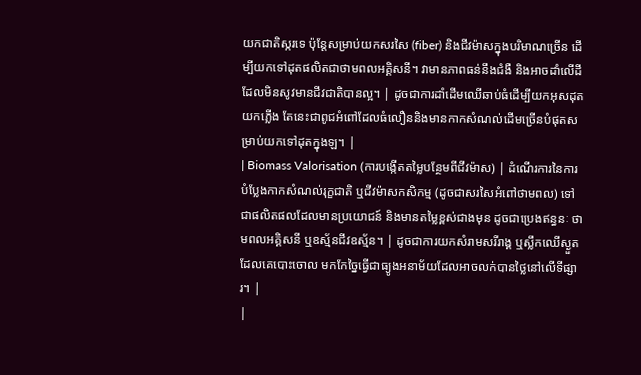យកជាតិស្ករទេ ប៉ុន្តែសម្រាប់យកសរសៃ (fiber) និងជីវម៉ាសក្នុងបរិមាណច្រើន ដើម្បីយកទៅដុតផលិតជាថាមពលអគ្គិសនី។ វាមានភាពធន់នឹងជំងឺ និងអាចដាំលើដីដែលមិនសូវមានជីវជាតិបានល្អ។ | ដូចជាការដាំដើមឈើឆាប់ធំដើម្បីយកអុសដុតយកភ្លើង តែនេះជាពូជអំពៅដែលធំលឿននិងមានកាកសំណល់ដើមច្រើនបំផុតសម្រាប់យកទៅដុតក្នុងឡ។ |
| Biomass Valorisation (ការបង្កើតតម្លៃបន្ថែមពីជីវម៉ាស) | ដំណើរការនៃការបំប្លែងកាកសំណល់រុក្ខជាតិ ឬជីវម៉ាសកសិកម្ម (ដូចជាសរសៃអំពៅថាមពល) ទៅជាផលិតផលដែលមានប្រយោជន៍ និងមានតម្លៃខ្ពស់ជាងមុន ដូចជាប្រេងឥន្ធនៈ ថាមពលអគ្គិសនី ឬឧស្ម័នជីវឧស្ម័ន។ | ដូចជាការយកសំរាមសរីរាង្គ ឬស្លឹកឈើស្ងួតដែលគេបោះចោល មកកែច្នៃធ្វើជាធ្យូងអនាម័យដែលអាចលក់បានថ្លៃនៅលើទីផ្សារ។ |
|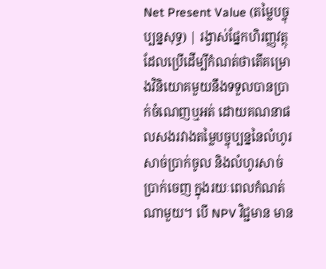Net Present Value (តម្លៃបច្ចុប្បន្នសុទ្ធ) | រង្វាស់ផ្នែកហិរញ្ញវត្ថុដែលប្រើដើម្បីកំណត់ថាតើគម្រោងវិនិយោគមួយនឹងទទួលបានប្រាក់ចំណេញឬអត់ ដោយគណនាផលសងរវាងតម្លៃបច្ចុប្បន្ននៃលំហូរសាច់ប្រាក់ចូល និងលំហូរសាច់ប្រាក់ចេញ ក្នុងរយៈពេលកំណត់ណាមួយ។ បើ NPV វិជ្ជមាន មាន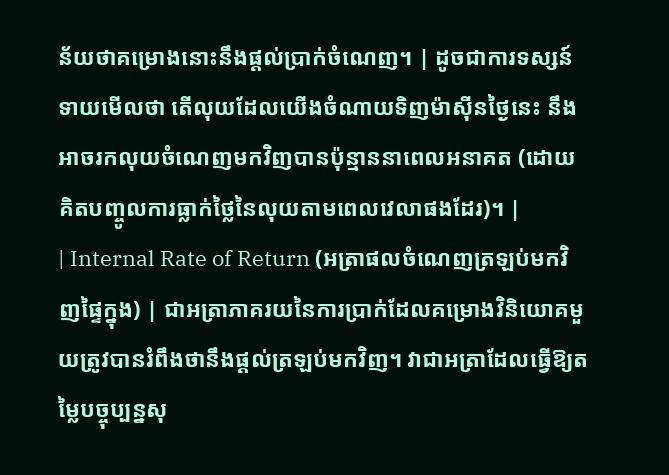ន័យថាគម្រោងនោះនឹងផ្តល់ប្រាក់ចំណេញ។ | ដូចជាការទស្សន៍ទាយមើលថា តើលុយដែលយើងចំណាយទិញម៉ាស៊ីនថ្ងៃនេះ នឹងអាចរកលុយចំណេញមកវិញបានប៉ុន្មាននាពេលអនាគត (ដោយគិតបញ្ចូលការធ្លាក់ថ្លៃនៃលុយតាមពេលវេលាផងដែរ)។ |
| Internal Rate of Return (អត្រាផលចំណេញត្រឡប់មកវិញផ្ទៃក្នុង) | ជាអត្រាភាគរយនៃការប្រាក់ដែលគម្រោងវិនិយោគមួយត្រូវបានរំពឹងថានឹងផ្តល់ត្រឡប់មកវិញ។ វាជាអត្រាដែលធ្វើឱ្យតម្លៃបច្ចុប្បន្នសុ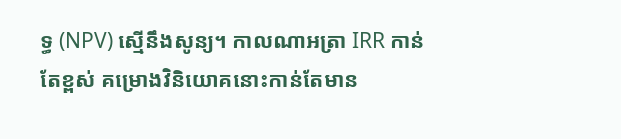ទ្ធ (NPV) ស្មើនឹងសូន្យ។ កាលណាអត្រា IRR កាន់តែខ្ពស់ គម្រោងវិនិយោគនោះកាន់តែមាន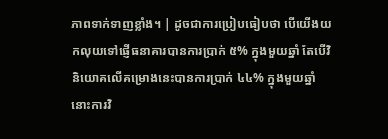ភាពទាក់ទាញខ្លាំង។ | ដូចជាការប្រៀបធៀបថា បើយើងយកលុយទៅផ្ញើធនាគារបានការប្រាក់ ៥% ក្នុងមួយឆ្នាំ តែបើវិនិយោគលើគម្រោងនេះបានការប្រាក់ ៤៤% ក្នុងមួយឆ្នាំ នោះការវិ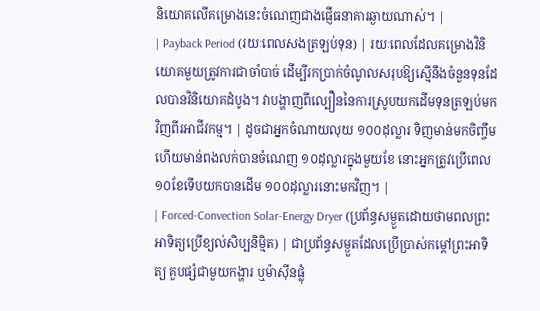និយោគលើគម្រោងនេះចំណេញជាងផ្ញើធនាគារឆ្ងាយណាស់។ |
| Payback Period (រយៈពេលសងត្រឡប់ទុន) | រយៈពេលដែលគម្រោងវិនិយោគមួយត្រូវការជាចាំបាច់ ដើម្បីរកប្រាក់ចំណូលសរុបឱ្យស្មើនឹងចំនួនទុនដែលបានវិនិយោគដំបូង។ វាបង្ហាញពីល្បឿននៃការស្រូបយកដើមទុនត្រឡប់មកវិញពីរអាជីវកម្ម។ | ដូចជាអ្នកចំណាយលុយ ១០០ដុល្លារ ទិញមាន់មកចិញ្ចឹម ហើយមាន់ពងលក់បានចំណេញ ១០ដុល្លារក្នុងមួយខែ នោះអ្នកត្រូវប្រើពេល ១០ខែទើបយកបានដើម ១០០ដុល្លារនោះមកវិញ។ |
| Forced-Convection Solar-Energy Dryer (ប្រព័ន្ធសម្ងួតដោយថាមពលព្រះអាទិត្យប្រើខ្យល់សិប្បនិម្មិត) | ជាប្រព័ន្ធសម្ងួតដែលប្រើប្រាស់កម្តៅព្រះអាទិត្យ គួបផ្សំជាមួយកង្ហារ ឬម៉ាស៊ីនផ្លុំ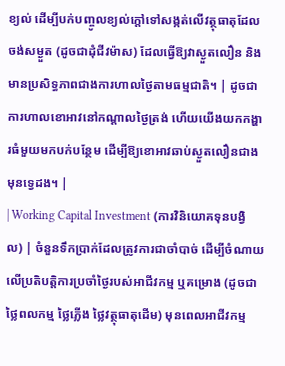ខ្យល់ ដើម្បីបក់បញ្ចូលខ្យល់ក្តៅទៅសង្កត់លើវត្ថុធាតុដែលចង់សម្ងួត (ដូចជាដុំជីវម៉ាស) ដែលធ្វើឱ្យវាស្ងួតលឿន និងមានប្រសិទ្ធភាពជាងការហាលថ្ងៃតាមធម្មជាតិ។ | ដូចជាការហាលខោអាវនៅកណ្តាលថ្ងៃត្រង់ ហើយយើងយកកង្ហារធំមួយមកបក់បន្ថែម ដើម្បីឱ្យខោអាវឆាប់ស្ងួតលឿនជាងមុនទ្វេដង។ |
| Working Capital Investment (ការវិនិយោគទុនបង្វិល) | ចំនួនទឹកប្រាក់ដែលត្រូវការជាចាំបាច់ ដើម្បីចំណាយលើប្រតិបត្តិការប្រចាំថ្ងៃរបស់អាជីវកម្ម ឬគម្រោង (ដូចជាថ្លៃពលកម្ម ថ្លៃភ្លើង ថ្លៃវត្ថុធាតុដើម) មុនពេលអាជីវកម្ម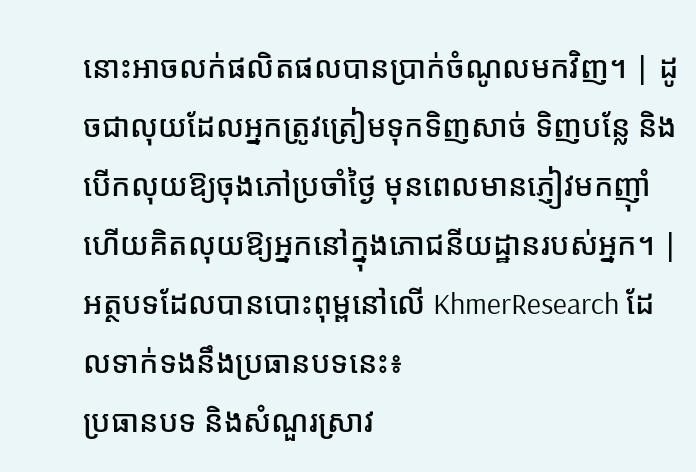នោះអាចលក់ផលិតផលបានប្រាក់ចំណូលមកវិញ។ | ដូចជាលុយដែលអ្នកត្រូវត្រៀមទុកទិញសាច់ ទិញបន្លែ និងបើកលុយឱ្យចុងភៅប្រចាំថ្ងៃ មុនពេលមានភ្ញៀវមកញ៉ាំហើយគិតលុយឱ្យអ្នកនៅក្នុងភោជនីយដ្ឋានរបស់អ្នក។ |
អត្ថបទដែលបានបោះពុម្ពនៅលើ KhmerResearch ដែលទាក់ទងនឹងប្រធានបទនេះ៖
ប្រធានបទ និងសំណួរស្រាវ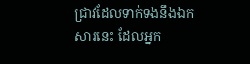ជ្រាវដែលទាក់ទងនឹងឯកសារនេះ ដែលអ្នក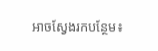អាចស្វែងរកបន្ថែម៖